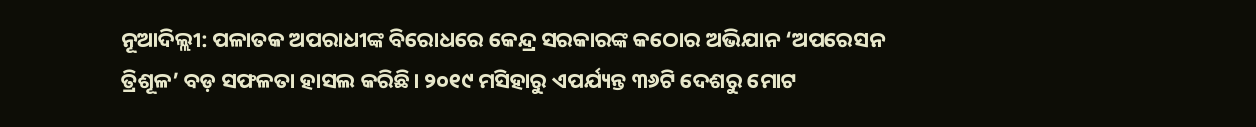ନୂଆଦିଲ୍ଲୀ: ପଳାତକ ଅପରାଧୀଙ୍କ ବିରୋଧରେ କେନ୍ଦ୍ର ସରକାରଙ୍କ କଠୋର ଅଭିଯାନ ‘ଅପରେସନ ତ୍ରିଶୂଳ’ ବଡ଼ ସଫଳତା ହାସଲ କରିଛି। ୨୦୧୯ ମସିହାରୁ ଏପର୍ଯ୍ୟନ୍ତ ୩୬ଟି ଦେଶରୁ ମୋଟ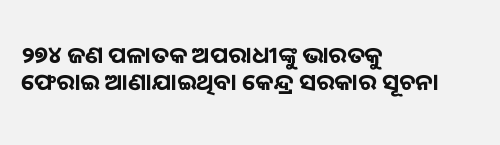୨୭୪ ଜଣ ପଳାତକ ଅପରାଧୀଙ୍କୁ ଭାରତକୁ ଫେରାଇ ଆଣାଯାଇଥିବା କେନ୍ଦ୍ର ସରକାର ସୂଚନା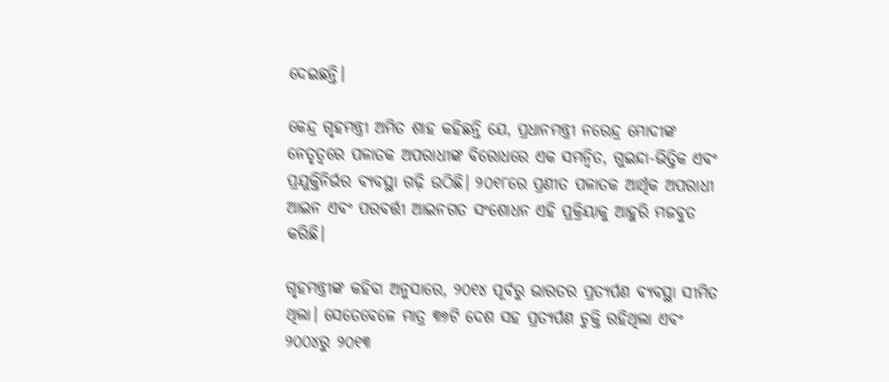ଦେଇଛନ୍ତି।

କେନ୍ଦ୍ର ଗୃହମନ୍ତ୍ରୀ ଅମିତ ଶାହ କହିଛନ୍ତି ଯେ, ପ୍ରଧାନମନ୍ତ୍ରୀ ନରେନ୍ଦ୍ର ମୋଦୀଙ୍କ ନେତୃତ୍ୱରେ ପଳାତକ ଅପରାଧୀଙ୍କ ବିରୋଧରେ ଏକ ସମନ୍ୱିତ, ଗୁଇନ୍ଦା-ଭିତ୍ତିକ ଏବଂ ପ୍ରଯୁକ୍ତିନିର୍ଭର ବ୍ୟବସ୍ଥା ଗଢ଼ି ଉଠିଛି। ୨୦୧୮ରେ ପ୍ରଣୀତ ପଳାତକ ଆର୍ଥିକ ଅପରାଧୀ ଆଇନ ଏବଂ ପରବର୍ତ୍ତୀ ଆଇନଗତ ସଂଶୋଧନ ଏହି ପ୍ରକ୍ରିୟାକୁ ଆହୁରି ମଜବୁତ କରିଛି।

ଗୃହମନ୍ତ୍ରୀଙ୍କ କହିବା ଅନୁସାରେ, ୨୦୧୪ ପୂର୍ବରୁ ଭାରତର ପ୍ରତ୍ୟର୍ପଣ ବ୍ୟବସ୍ଥା ସୀମିତ ଥିଲା। ସେତେବେଳେ ମାତ୍ର ୩୭ଟି ଦେଶ ସହ ପ୍ରତ୍ୟର୍ପଣ ଚୁକ୍ତି ରହିଥିଲା ଏବଂ ୨୦୦୪ରୁ ୨୦୧୩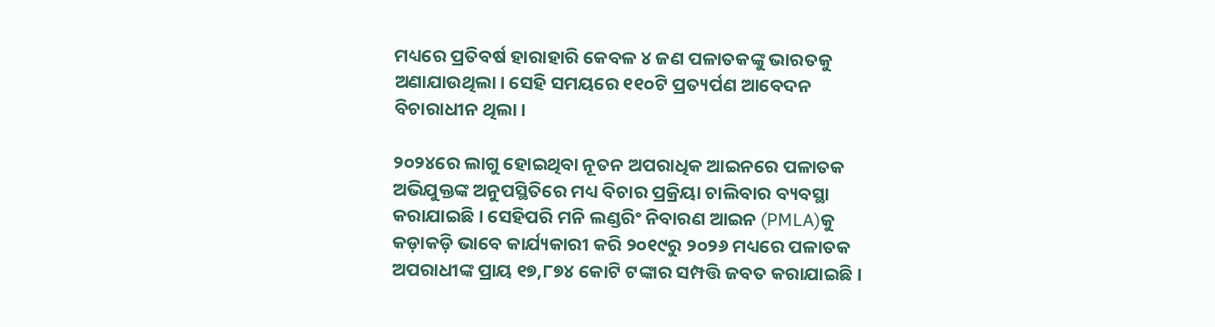ମଧ୍ୟରେ ପ୍ରତିବର୍ଷ ହାରାହାରି କେବଳ ୪ ଜଣ ପଳାତକଙ୍କୁ ଭାରତକୁ ଅଣାଯାଉଥିଲା। ସେହି ସମୟରେ ୧୧୦ଟି ପ୍ରତ୍ୟର୍ପଣ ଆବେଦନ ବିଚାରାଧୀନ ଥିଲା।

୨୦୨୪ରେ ଲାଗୁ ହୋଇଥିବା ନୂତନ ଅପରାଧିକ ଆଇନରେ ପଳାତକ ଅଭିଯୁକ୍ତଙ୍କ ଅନୁପସ୍ଥିତିରେ ମଧ୍ୟ ବିଚାର ପ୍ରକ୍ରିୟା ଚାଲିବାର ବ୍ୟବସ୍ଥା କରାଯାଇଛି। ସେହିପରି ମନି ଲଣ୍ଡରିଂ ନିବାରଣ ଆଇନ (PMLA)କୁ କଡ଼ାକଡ଼ି ଭାବେ କାର୍ଯ୍ୟକାରୀ କରି ୨୦୧୯ରୁ ୨୦୨୬ ମଧ୍ୟରେ ପଳାତକ ଅପରାଧୀଙ୍କ ପ୍ରାୟ ୧୭,୮୭୪ କୋଟି ଟଙ୍କାର ସମ୍ପତ୍ତି ଜବତ କରାଯାଇଛି।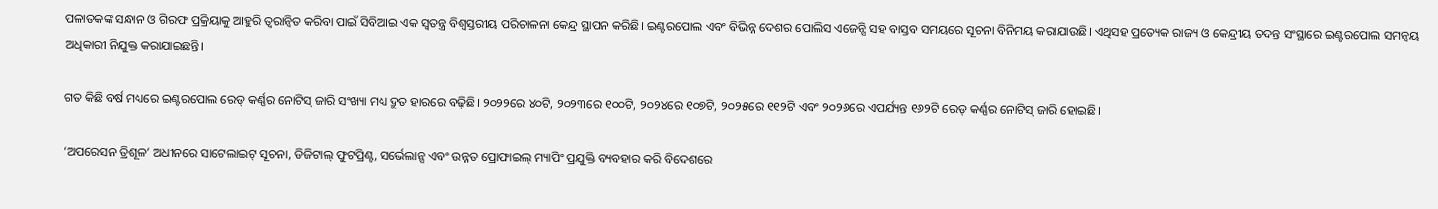ପଳାତକଙ୍କ ସନ୍ଧାନ ଓ ଗିରଫ ପ୍ରକ୍ରିୟାକୁ ଆହୁରି ତ୍ୱରାନ୍ୱିତ କରିବା ପାଇଁ ସିବିଆଇ ଏକ ସ୍ୱତନ୍ତ୍ର ବିଶ୍ୱସ୍ତରୀୟ ପରିଚାଳନା କେନ୍ଦ୍ର ସ୍ଥାପନ କରିଛି। ଇଣ୍ଟରପୋଲ ଏବଂ ବିଭିନ୍ନ ଦେଶର ପୋଲିସ ଏଜେନ୍ସି ସହ ବାସ୍ତବ ସମୟରେ ସୂଚନା ବିନିମୟ କରାଯାଉଛି। ଏଥିସହ ପ୍ରତ୍ୟେକ ରାଜ୍ୟ ଓ କେନ୍ଦ୍ରୀୟ ତଦନ୍ତ ସଂସ୍ଥାରେ ଇଣ୍ଟରପୋଲ ସମନ୍ୱୟ ଅଧିକାରୀ ନିଯୁକ୍ତ କରାଯାଇଛନ୍ତି।

ଗତ କିଛି ବର୍ଷ ମଧ୍ୟରେ ଇଣ୍ଟରପୋଲ ରେଡ୍ କର୍ଣ୍ଣର ନୋଟିସ୍ ଜାରି ସଂଖ୍ୟା ମଧ୍ୟ ଦ୍ରୁତ ହାରରେ ବଢ଼ିଛି। ୨୦୨୨ରେ ୪୦ଟି, ୨୦୨୩ରେ ୧୦୦ଟି, ୨୦୨୪ରେ ୧୦୭ଟି, ୨୦୨୫ରେ ୧୧୨ଟି ଏବଂ ୨୦୨୬ରେ ଏପର୍ଯ୍ୟନ୍ତ ୧୬୨ଟି ରେଡ୍ କର୍ଣ୍ଣର ନୋଟିସ୍ ଜାରି ହୋଇଛି।

‘ଅପରେସନ ତ୍ରିଶୂଳ’ ଅଧୀନରେ ସାଟେଲାଇଟ୍ ସୂଚନା, ଡିଜିଟାଲ୍ ଫୁଟପ୍ରିଣ୍ଟ, ସର୍ଭେଲାନ୍ସ ଏବଂ ଉନ୍ନତ ପ୍ରୋଫାଇଲ୍ ମ୍ୟାପିଂ ପ୍ରଯୁକ୍ତି ବ୍ୟବହାର କରି ବିଦେଶରେ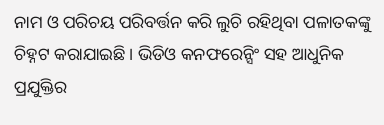ନାମ ଓ ପରିଚୟ ପରିବର୍ତ୍ତନ କରି ଲୁଚି ରହିଥିବା ପଳାତକଙ୍କୁ ଚିହ୍ନଟ କରାଯାଇଛି। ଭିଡିଓ କନଫରେନ୍ସିଂ ସହ ଆଧୁନିକ ପ୍ରଯୁକ୍ତିର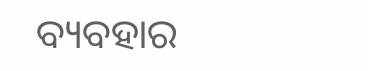ବ୍ୟବହାର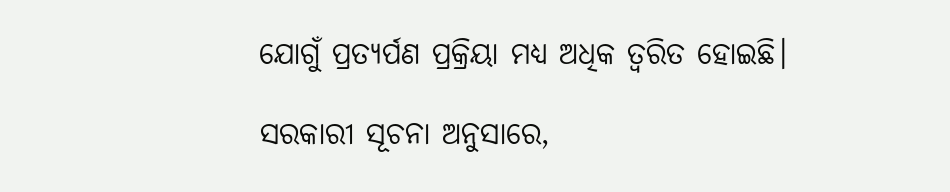ଯୋଗୁଁ ପ୍ରତ୍ୟର୍ପଣ ପ୍ରକ୍ରିୟା ମଧ୍ୟ ଅଧିକ ତ୍ୱରିତ ହୋଇଛି।

ସରକାରୀ ସୂଚନା ଅନୁସାରେ,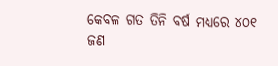କେବଳ ଗତ ତିନି ବର୍ଷ ମଧ୍ୟରେ ୪୦୧ ଜଣ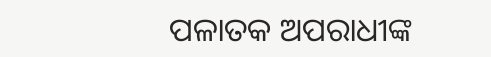ପଳାତକ ଅପରାଧୀଙ୍କ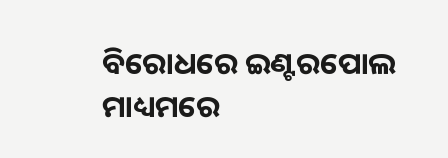ବିରୋଧରେ ଇଣ୍ଟରପୋଲ ମାଧ୍ୟମରେ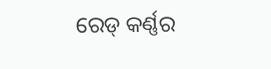ରେଡ୍ କର୍ଣ୍ଣର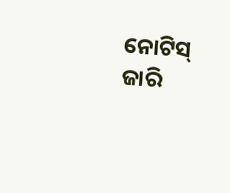ନୋଟିସ୍ ଜାରି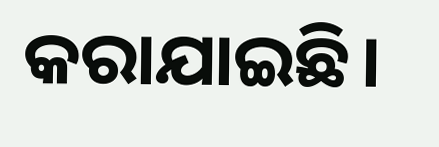କରାଯାଇଛି।